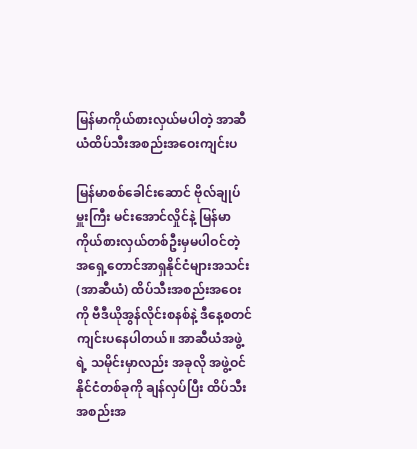မြန်မာကိုယ်စားလှယ်မပါတဲ့ အာဆီယံထိပ်သီးအစည်းအဝေးကျင်းပ

မြန်မာစစ်ခေါင်းဆောင် ဗိုလ်ချုပ်မှူးကြီး မင်းအောင်လှိုင်နဲ့ မြန်မာကိုယ်စားလှယ်တစ်ဦးမှမပါဝင်တဲ့ အရှေ့တောင်အာရှနိုင်ငံများအသင်း(အာဆီယံ) ထိပ်သီးအစည်းအဝေးကို ဗီဒီယိုအွန်လိုင်းစနစ်နဲ့ ဒီနေ့စတင် ကျင်းပနေပါတယ်။ အာဆီယံအဖွဲ့ရဲ့ သမိုင်းမှာလည်း အခုလို အဖွဲ့ဝင်နိုင်ငံတစ်ခုကို ချန်လှပ်ပြီး ထိပ်သီး အစည်းအ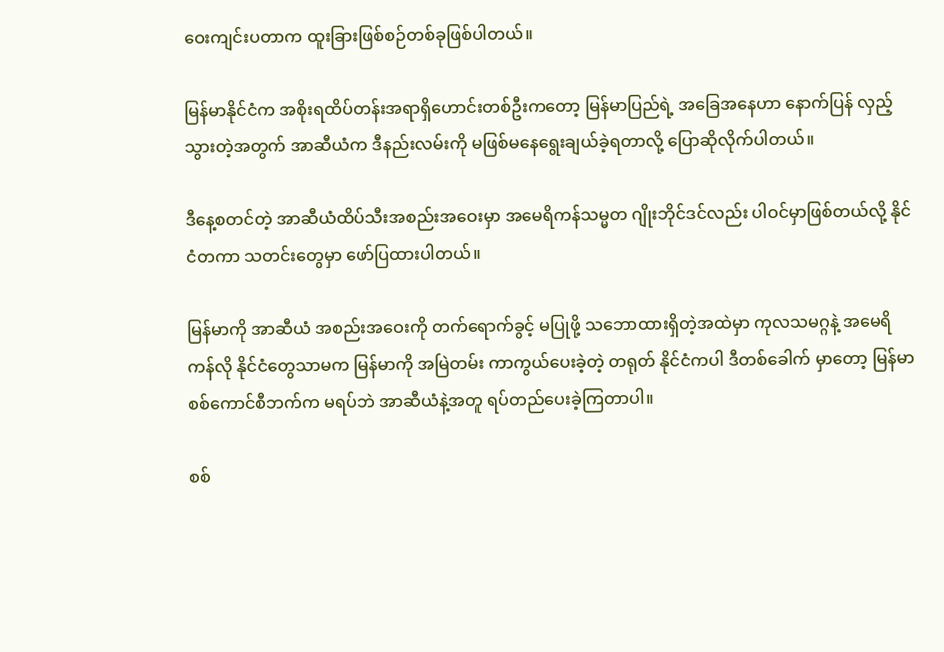ဝေးကျင်းပတာက ထူးခြားဖြစ်စဉ်တစ်ခုဖြစ်ပါတယ်။

မြန်မာနိုင်ငံက အစိုးရထိပ်တန်းအရာရှိဟောင်းတစ်ဦးကတော့ မြန်မာပြည်ရဲ့ အခြေအနေဟာ နောက်ပြန် လှည့်သွားတဲ့အတွက် အာဆီယံက ဒီနည်းလမ်းကို မဖြစ်မနေရွေးချယ်ခဲ့ရတာလို့ ပြောဆိုလိုက်ပါတယ်။

ဒီနေ့စတင်တဲ့ အာဆီယံထိပ်သီးအစည်းအဝေးမှာ အမေရိကန်သမ္မတ ဂျိုးဘိုင်ဒင်လည်း ပါဝင်မှာဖြစ်တယ်လို့ နိုင်ငံတကာ သတင်းတွေမှာ ဖော်ပြထားပါတယ်။

မြန်မာကို အာဆီယံ အစည်းအဝေးကို တက်ရောက်ခွင့် မပြုဖို့ သဘောထားရှိတဲ့အထဲမှာ ကုလသမဂ္ဂနဲ့ အမေရိကန်လို နိုင်ငံတွေသာမက မြန်မာကို အမြဲတမ်း ကာကွယ်ပေးခဲ့တဲ့ တရုတ် နိုင်ငံကပါ ဒီတစ်ခေါက် မှာတော့ မြန်မာ စစ်ကောင်စီဘက်က မရပ်ဘဲ အာဆီယံနဲ့အတူ ရပ်တည်ပေးခဲ့ကြတာပါ။

စစ်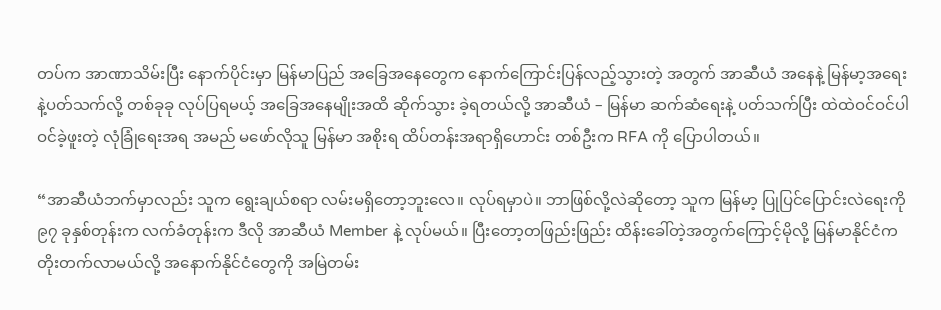တပ်က အာဏာသိမ်းပြီး နောက်ပိုင်းမှာ မြန်မာပြည် အခြေအနေတွေက နောက်ကြောင်းပြန်လည့်သွားတဲ့ အတွက် အာဆီယံ အနေနဲ့ မြန်မာ့အရေးနဲ့ပတ်သက်လို့ တစ်ခုခု လုပ်ပြရမယ့် အခြေအနေမျိုးအထိ ဆိုက်သွား ခဲ့ရတယ်လို့ အာဆီယံ – မြန်မာ ဆက်ဆံရေးနဲ့ ပတ်သက်ပြီး ထဲထဲဝင်ဝင်ပါဝင်ခဲ့ဖူးတဲ့ လုံခြုံရေးအရ အမည် မဖော်လိုသူ မြန်မာ အစိုးရ ထိပ်တန်းအရာရှိဟောင်း တစ်ဦးက RFA ကို ပြောပါတယ်။

“အာဆီယံဘက်မှာလည်း သူက ရွေးချယ်စရာ လမ်းမရှိတော့ဘူးလေ။ လုပ်ရမှာပဲ။ ဘာဖြစ်လို့လဲဆိုတော့ သူက မြန်မာ့ ပြုပြင်ပြောင်းလဲရေးကို ၉၇ ခုနှစ်တုန်းက လက်ခံတုန်းက ဒီလို အာဆီယံ Member နဲ့ လုပ်မယ်။ ပြီးတော့တဖြည်းဖြည်း ထိန်းခေါ်တဲ့အတွက်ကြောင့်မိုလို့ မြန်မာနိုင်ငံက တိုးတက်လာမယ်လို့ အနောက်နိုင်ငံတွေကို အမြဲတမ်း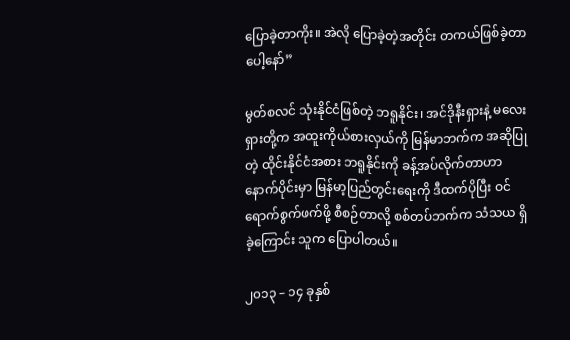ပြောခဲ့တာကိုး။ အဲလို ပြောခဲ့တဲ့အတိုင်း တကယ်ဖြစ်ခဲ့တာပေါ့နော်”

မွတ်စလင် သုံးနိုင်ငံဖြစ်တဲ့ ဘရူနိုင်း၊ အင်ဒိုနီးရှားနဲ့ မလေးရှားတို့က အထူးကိုယ်စားလှယ်ကို မြန်မာဘက်က အဆိုပြုတဲ့ ထိုင်းနိုင်ငံအစား ဘရူနိုင်းကို ခန့်အပ်လိုက်တာဟာ နောက်ပိုင်းမှာ မြန်မာ့ပြည်တွင်းရေးကို ဒီထက်ပိုပြီး ဝင်ရောက်စွက်ဖက်ဖို့ စီစဉ်တာလို့ စစ်တပ်ဘက်က သံသယ ရှိခဲ့ကြောင်း သူက ပြောပါတယ်။

၂၀၁၃ – ၁၄ ခုနှစ်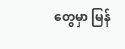တွေမှာ မြန်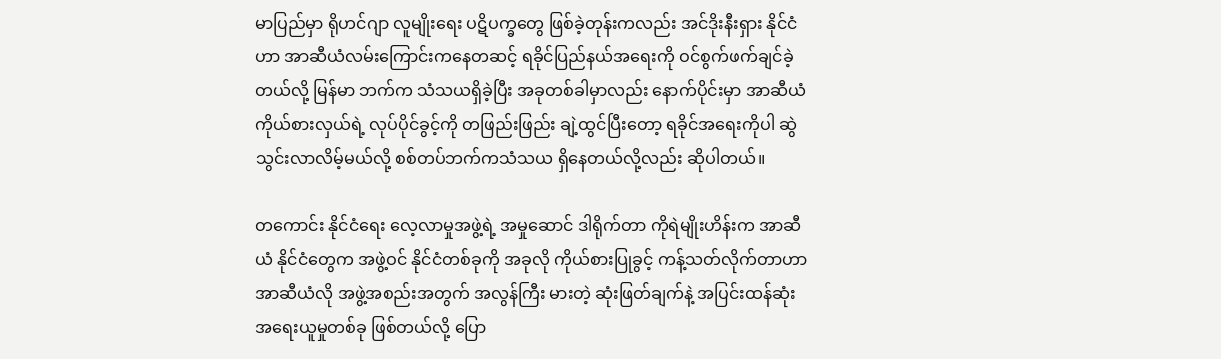မာပြည်မှာ ရိုဟင်ဂျာ လူမျိုးရေး ပဋိပက္ခတွေ ဖြစ်ခဲ့တုန်းကလည်း အင်ဒိုးနီးရှား နိုင်ငံဟာ အာဆီယံလမ်းကြောင်းကနေတဆင့် ရခိုင်ပြည်နယ်အရေးကို ဝင်စွက်ဖက်ချင်ခဲ့တယ်လို့ မြန်မာ ဘက်က သံသယရှိခဲ့ပြီး အခုတစ်ခါမှာလည်း နောက်ပိုင်းမှာ အာဆီယံ ကိုယ်စားလှယ်ရဲ့ လုပ်ပိုင်ခွင့်ကို တဖြည်းဖြည်း ချဲ့ထွင်ပြီးတော့ ရခိုင်အရေးကိုပါ ဆွဲသွင်းလာလိမ့်မယ်လို့ စစ်တပ်ဘက်ကသံသယ ရှိနေတယ်လို့လည်း ဆိုပါတယ်။

တကောင်း နိုင်ငံရေး လေ့လာမှုအဖွဲ့ရဲ့ အမှုဆောင် ဒါရိုက်တာ ကိုရဲမျိုးဟိန်းက အာဆီယံ နိုင်ငံတွေက အဖွဲ့ဝင် နိုင်ငံတစ်ခုကို အခုလို ကိုယ်စားပြုခွင့် ကန့်သတ်လိုက်တာဟာ အာဆီယံလို အဖွဲ့အစည်းအတွက် အလွန်ကြီး မားတဲ့ ဆုံးဖြတ်ချက်နဲ့ အပြင်းထန်‌ဆုံး အရေးယူမှုတစ်ခု ဖြစ်တယ်လို့ ပြော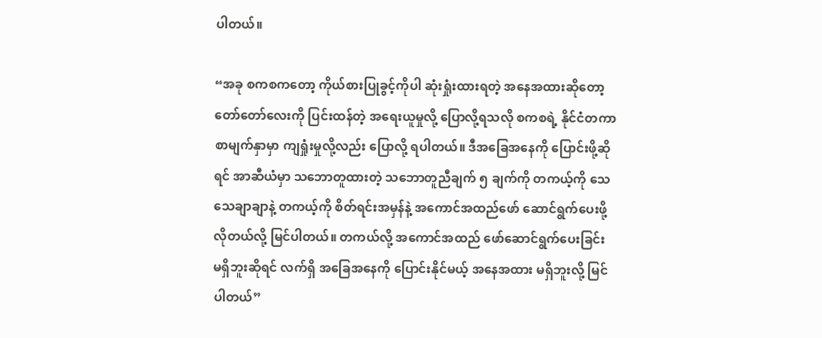ပါတယ်။

“အခု စကစကတော့ ကိုယ်စားပြုခွင့်ကိုပါ ဆုံးရှုံးထားရတဲ့ အနေအထားဆိုတော့ တော်တော်လေးကို ပြင်းထန်တဲ့ အရေးယူမှုလို့ ပြောလို့ရသလို စကစရဲ့ နိုင်ငံတကာ စာမျက်နှာမှာ ကျရှုံးမှုလို့လည်း ပြောလို့ ရပါတယ်။ ဒီအခြေအနေကို ပြောင်းဖို့ဆိုရင် အာဆီယံမှာ သဘောတူထားတဲ့ သဘောတူညီချက် ၅ ချက်ကို တကယ့်ကို သေသေချာချာနဲ့ တကယ့်ကို စိတ်ရင်းအမှန်နဲ့ အကောင်အထည်ဖော် ဆောင်ရွက်ပေးဖို့ လိုတယ်လို့ မြင်ပါတယ်။ တကယ်လို့ အကောင်အထည် ဖော်ဆောင်ရွက်ပေးခြင်း မရှိဘူးဆိုရင် လက်ရှိ အခြေအနေကို ပြောင်းနိုင်မယ့် အနေအထား မရှိဘူးလို့ မြင်ပါတယ်”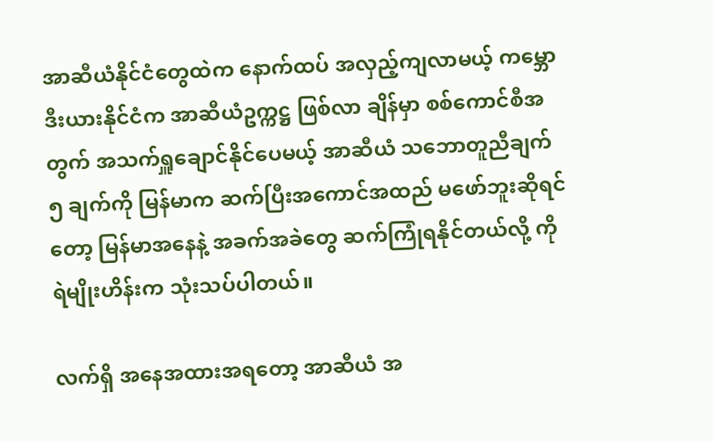အာဆီယံနိုင်ငံတွေထဲက နောက်ထပ် အလှည့်ကျလာမယ့် ကမ္ဘောဒီးယားနိုင်ငံက အာဆီယံဥက္ကဋ္ဌ ဖြစ်လာ ချိန်မှာ စစ်ကောင်စီအတွက် အသက်ရှူချောင်နိုင်ပေမယ့် အာဆီယံ သဘောတူညီချက် ၅ ချက်ကို မြန်မာက ဆက်ပြီးအကောင်အထည် မဖော်ဘူးဆိုရင်တော့ မြန်မာအနေနဲ့ အခက်အခဲတွေ ဆက်ကြုံရနိုင်တယ်လို့ ကိုရဲမျိုးဟိန်းက သုံးသပ်ပါတယ်။

လက်ရှိ အနေအထားအရတော့ အာဆီယံ အ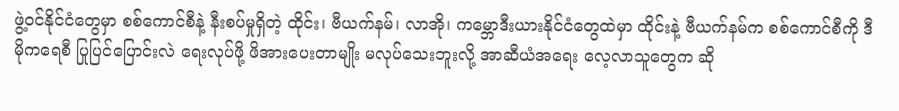ဖွဲ့ဝင်နိုင်ငံတွေမှာ စစ်ကောင်စီနဲ့ နီးစပ်မှုရှိတဲ့ ထိုင်း၊ ဗီယက်နမ်၊ လာအို၊ ကမ္ဘောဒီးယားနိုင်ငံတွေထဲမှာ ထိုင်းနဲ့ ဗီယက်နမ်က စစ်ကောင်စီကို ဒီမိုကရေစီ ပြုပြင်ပြောင်းလဲ ရေးလုပ်ဖို့ ဖိအားပေးတာမျိုး မလုပ်သေးဘူးလို့ အာဆီယံအရေး လေ့လာသူတွေက ဆို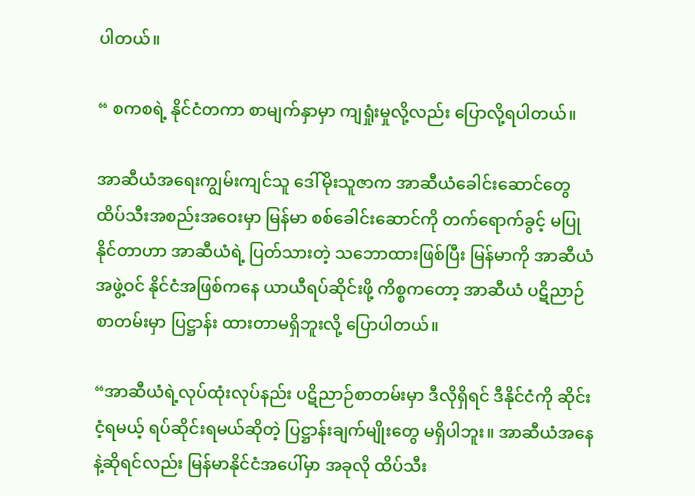ပါတယ်။

“ စကစရဲ့ နိုင်ငံတကာ စာမျက်နှာမှာ ကျရှုံးမှုလို့လည်း ပြောလို့ရပါတယ်။

အာဆီယံအရေးကျွမ်းကျင်သူ ဒေါ်မိုးသူဇာက အာဆီယံခေါင်းဆောင်တွေ ထိပ်သီးအစည်းအဝေးမှာ မြန်မာ စစ်ခေါင်းဆောင်ကို တက်ရောက်ခွင့် မပြုနိုင်တာဟာ အာဆီယံရဲ့ ပြတ်သားတဲ့ သဘောထားဖြစ်ပြီး မြန်မာကို အာဆီယံအဖွဲ့ဝင် နိုင်ငံအဖြစ်ကနေ ယာယီရပ်ဆိုင်းဖို့ ကိစ္စကတော့ အာဆီယံ ပဋိညာဉ်စာတမ်းမှာ ပြဋ္ဌာန်း ထားတာမရှိဘူးလို့ ပြောပါတယ်။

“အာဆီယံရဲ့လုပ်ထုံးလုပ်နည်း ပဋိညာဉ်စာတမ်းမှာ ဒီလိုရှိရင် ဒီနိုင်ငံကို ဆိုင်းငံ့ရမယ့် ရပ်ဆိုင်းရမယ်ဆိုတဲ့ ပြဋ္ဌာန်းချက်မျိုးတွေ မရှိပါဘူး။ အာဆီယံအနေနဲ့ဆိုရင်လည်း မြန်မာနိုင်ငံအပေါ်မှာ အခုလို ထိပ်သီး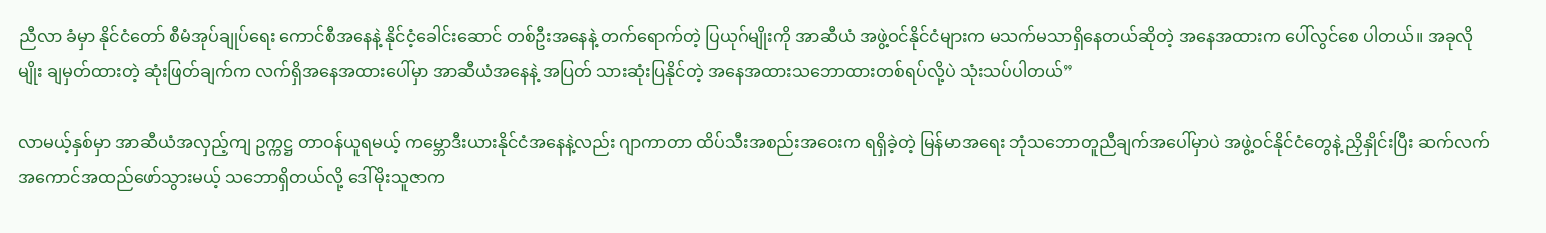ညီလာ ခံမှာ နိုင်ငံတော် စီမံအုပ်ချုပ်ရေး ကောင်စီအနေနဲ့ နိုင်ငံ့ခေါင်းဆောင် တစ်ဦးအနေနဲ့ တက်ရောက်တဲ့ ပြယုဂ်မျိုးကို အာဆီယံ အဖွဲ့ဝင်နိုင်ငံများက မသက်မသာရှိနေတယ်ဆိုတဲ့ အနေအထားက ပေါ်လွင်စေ ပါတယ်။ အခုလိုမျိုး ချမှတ်ထားတဲ့ ဆုံးဖြတ်ချက်က လက်ရှိအနေအထားပေါ်မှာ အာဆီယံအနေနဲ့ အပြတ် သားဆုံးပြနိုင်တဲ့ အနေအထားသဘောထားတစ်ရပ်လို့ပဲ သုံးသပ်ပါတယ်”

လာမယ့်နှစ်မှာ အာဆီယံအလှည့်ကျ ဥက္ကဋ္ဌ တာဝန်ယူရမယ့် ကမ္ဘောဒီးယားနိုင်ငံအနေနဲ့လည်း ဂျာကာတာ ထိပ်သီးအစည်းအဝေးက ရရှိခဲ့တဲ့ မြန်မာအရေး ဘုံသဘောတူညီချက်အပေါ်မှာပဲ အဖွဲ့ဝင်နိုင်ငံတွေနဲ့ ညှိနှိုင်းပြီး ဆက်လက်အကောင်အထည်ဖော်သွားမယ့် သဘောရှိတယ်လို့ ဒေါ်မိုးသူဇာက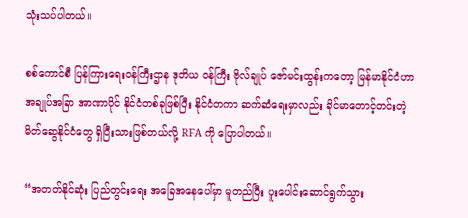သုံးသပ်ပါတယ်။

စစ်ကောင်စီ ပြန်ကြားရေးဝန်ကြီးဌာန ဒုတိယ ဝန်ကြီး ဗိုလ်ချုပ် ဇော်မင်းထွန်းကတော့ မြန်မာနိုင်ငံဟာ အချုပ်အခြာ အာဏာပိုင် နိုင်ငံတစ်ခုဖြစ်ပြီး နိုင်ငံတကာ ဆက်ဆံရေးမှာလည်း ခိုင်မာတောင့်တင်းတဲ့ မိတ်ဆွေနိုင်ငံတွေ ရှိပြီးသားဖြစ်တယ်လို့ RFA ကို ပြောပါတယ်။

“အတတ်နိုင်ဆုံး ပြည်တွင်းရေး အခြေအနေပေါ်မှာ မူတည်ပြီး ပူးပေါင်းဆောင်ရွက်သွား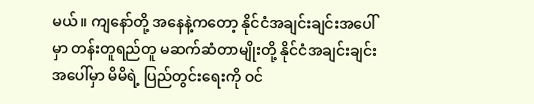မယ်။ ကျနော်တို့ အနေနဲ့ကတော့ နိုင်ငံအချင်းချင်းအပေါ်မှာ တန်းတူရည်တူ မဆက်ဆံတာမျိုးတို့ နိုင်ငံအချင်းချင်း အပေါ်မှာ မိမိရဲ့ ပြည်တွင်းရေးကို ဝင်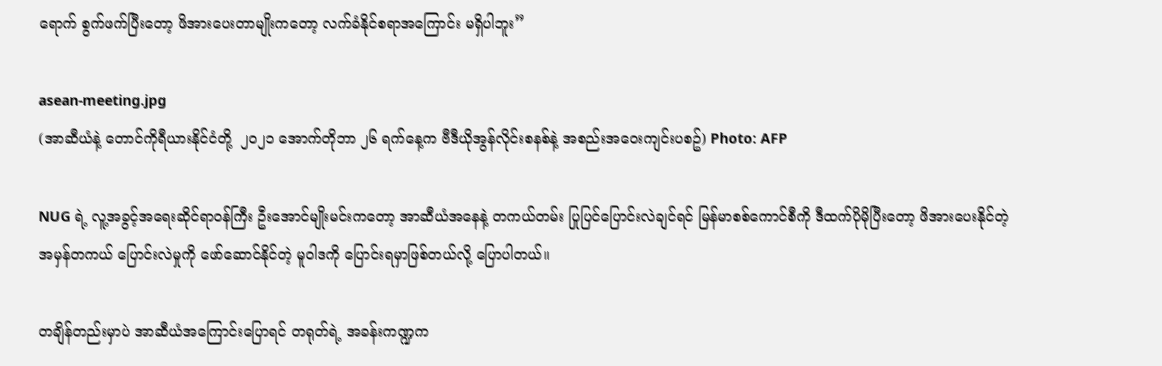ရောက် စွက်ဖက်ပြီးတော့ ဖိအားပေးတာမျိုးကတော့ လက်ခံနိုင်စရာအကြောင်း မရှိပါဘူး”

asean-meeting.jpg
(အာဆီယံနဲ့ တောင်ကိုရီယားနိုင်ငံတို့  ၂၀၂၁ အောက်တိုဘာ ၂၆ ရက်နေ့က ဗီဒီယိုအွန်လိုင်းစနစ်နဲ့ အစည်းအဝေးကျင်းပစဥ်) Photo: AFP

NUG ရဲ့ လူ့အခွင့်အရေးဆိုင်ရာဝန်ကြီး ဦးအောင်မျိုးမင်းကတော့ အာဆီယံအနေနဲ့ တကယ်တမ်း ပြုပြင်ပြောင်းလဲချင်ရင် မြန်မာစစ်ကောင်စီကို ဒီထက်ပိုမိုပြီးတော့ ဖိအားပေးနိုင်တဲ့ အမှန်တကယ် ပြောင်းလဲမှုကို ဖော်ဆောင်နိုင်တဲ့ မူဝါဒကို ပြောင်းရမှာဖြစ်တယ်လို့ ပြောပါတယ်။

တချိန်တည်းမှာပဲ အာဆီယံအကြောင်းပြောရင် တရုတ်ရဲ့ အခန်းကဏ္ဍက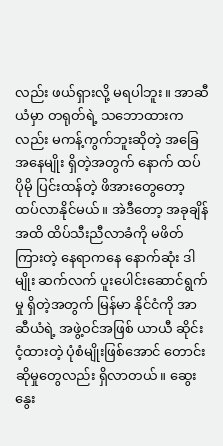လည်း ဖယ်ရှားလို့ မရပါဘူး။ အာဆီယံမှာ တရုတ်ရဲ့ သဘောထားကလည်း မကန့်ကွက်ဘူးဆိုတဲ့ အခြေအနေမျိုး ရှိတဲ့အတွက် နောက် ထပ် ပိုမို ပြင်းထန်တဲ့ ဖိအားတွေတော့ ထပ်လာနိုင်မယ်။ အဲဒီတော့ အခုချိန်အထိ ထိပ်သီးညီလာခံကို မဖိတ်ကြားတဲ့ နေရာကနေ နောက်ဆုံး ဒါမျိုး ဆက်လက် ပူးပေါင်းဆောင်ရွက်မှု ရှိတဲ့အတွက် မြန်မာ နိုင်ငံကို အာဆီယံရဲ့ အဖွဲ့ဝင်အဖြစ် ယာယီ ဆိုင်းငံ့ထားတဲ့ ပုံစံမျိုးဖြစ်အောင် တောင်းဆိုမှုတွေလည်း ရှိလာတယ်။ ဆွေးနွေး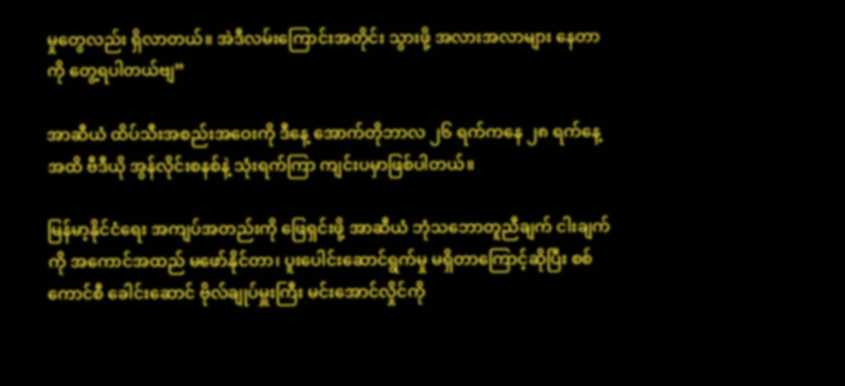မှုတွေလည်း ရှိလာတယ်။ အဲဒီလမ်းကြောင်းအတိုင်း သွားဖို့ အလားအလာများ နေတာကို တွေ့ရပါတယ်ဗျ”

အာဆီယံ ထိပ်သီးအစည်းအဝေးကို ဒီနေ့ အောက်တိုဘာလ ၂၆ ရက်ကနေ ၂၈ ရက်နေ့အထိ ဗီဒီယို အွန်လိုင်းစနစ်နဲ့ သုံးရက်ကြာ ကျင်းပမှာဖြစ်ပါတယ်။

မြန်မာ့နိုင်ငံရေး အကျပ်အတည်းကို ဖြေရှင်းဖို့ အာဆီယံ ဘုံသဘောတူညီချက် ငါးချက်ကို အကောင်အထည် မဖော်နိုင်တာ၊ ပူးပေါင်းဆောင်ရွက်မှု မရှိတာကြောင့်ဆိုပြီး စစ်ကောင်စီ ခေါင်းဆောင် ဗိုလ်ချုပ်မှူးကြီး မင်းအောင်လှိုင်ကို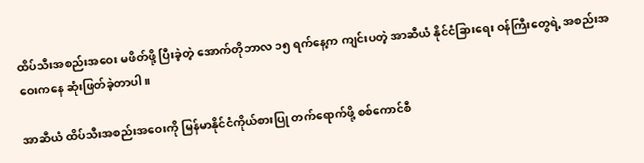ထိပ်သီးအစည်းအဝေး မဖိတ်ဖို့ ပြီးခဲ့တဲ့ အောက်တိုဘာလ ၁၅ ရက်နေ့က ကျင်းပတဲ့ အာဆီယံ နိုင်ငံခြားရေး ဝန်ကြီးတွေရဲ့ အစည်းအဝေးကနေ ဆုံးဖြတ်ခဲ့တာပါ။

အာဆီယံ ထိပ်သီးအစည်းအဝေးကို မြန်မာနိုင်ငံကိုယ်စားပြု တက်ရောက်ဖို့ စစ်ကောင်စီ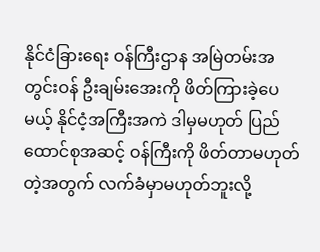နိုင်ငံခြားရေး ဝန်ကြီးဌာန အမြဲတမ်းအတွင်းဝန် ဦးချမ်းအေးကို ဖိတ်ကြားခဲ့ပေမယ့် နိုင်ငံ့အကြီးအကဲ ဒါမှမဟုတ် ပြည်ထောင်စုအဆင့် ဝန်ကြီးကို ဖိတ်တာမဟုတ်တဲ့အတွက် လက်ခံမှာမဟုတ်ဘူးလို့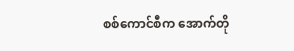စစ်ကောင်စီက အောက်တို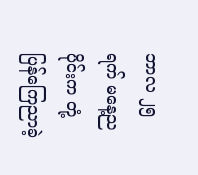ဘာလ ၂၅ ရက် မနေ့ညပိုင်းက တုံ့ပြန်ကြေညာခဲ့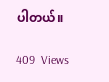ပါတယ်။

409  Views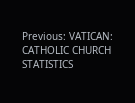Previous: VATICAN: CATHOLIC CHURCH STATISTICS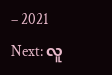– 2021
Next: လူ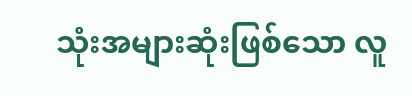သုံးအများဆုံးဖြစ်သော လူ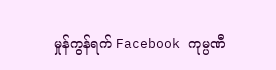မှုန်ကွန်ရက် Facebook ကုမ္ပဏီ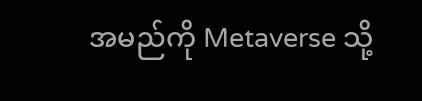အမည်ကို Metaverse သို့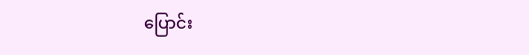ပြောင်း